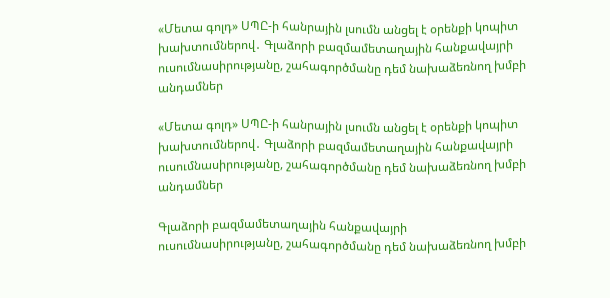«Մետա գոլդ» ՍՊԸ-ի հանրային լսումն անցել է օրենքի կոպիտ խախտումներով․ Գլաձորի բազմամետաղային հանքավայրի ուսումնասիրությանը, շահագործմանը դեմ նախաձեռնող խմբի անդամներ

«Մետա գոլդ» ՍՊԸ-ի հանրային լսումն անցել է օրենքի կոպիտ խախտումներով․ Գլաձորի բազմամետաղային հանքավայրի ուսումնասիրությանը, շահագործմանը դեմ նախաձեռնող խմբի անդամներ

Գլաձորի բազմամետաղային հանքավայրի ուսումնասիրությանը, շահագործմանը դեմ նախաձեռնող խմբի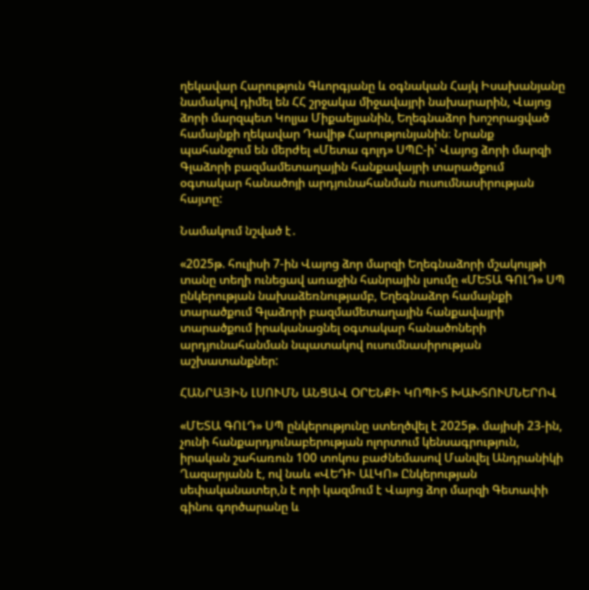ղեկավար Հարություն Գևորգյանը և օգնական Հայկ Իսախանյանը նամակով դիմել են ՀՀ շրջակա միջավայրի նախարարին, Վայոց ձորի մարզպետ Կոլյա Միքաելյանին, Եղեգնաձոր խոշորացված համայնքի ղեկավար Դավիթ Հարությունյանին։ Նրանք պահանջում են մերժել «Մետա գոլդ» ՍՊԸ-ի՝ Վայոց ձորի մարզի Գլաձորի բազմամետաղային հանքավայրի տարածքում օգտակար հանածոյի արդյունահանման ուսումնասիրության հայտը:

Նամակում նշված է․

«2025թ. հուլիսի 7-ին Վայոց ձոր մարզի Եղեգնաձորի մշակույթի տանը տեղի ունեցավ առաջին հանրային լսումը «ՄԵՏԱ ԳՈԼԴ» ՍՊ ընկերության նախաձեռնությամբ, Եղեգնաձոր համայնքի տարածքում Գլաձորի բազմամետաղային հանքավայրի տարածքում իրականացնել օգտակար հանածոների արդյունահանման նպատակով ուսումնասիրության աշխատանքներ:

ՀԱՆՐԱՅԻՆ ԼՍՈՒՄՆ ԱՆՑԱՎ ՕՐԵՆՔԻ ԿՈՊԻՏ ԽԱԽՏՈՒՄՆԵՐՈՎ

«ՄԵՏԱ ԳՈԼԴ» ՍՊ ընկերությունը ստեղծվել է 2025թ. մայիսի 23-ին, չունի հանքարդյունաբերության ոլորտում կենսագրություն, իրական շահառուն 100 տոկոս բաժնեմասով Մանվել Անդրանիկի Ղազարյանն է, ով նաև «ՎԵԴԻ ԱԼԿՈ» Ընկերության սեփականատեր,ն է որի կազմում է Վայոց ձոր մարզի Գետափի գինու գործարանը և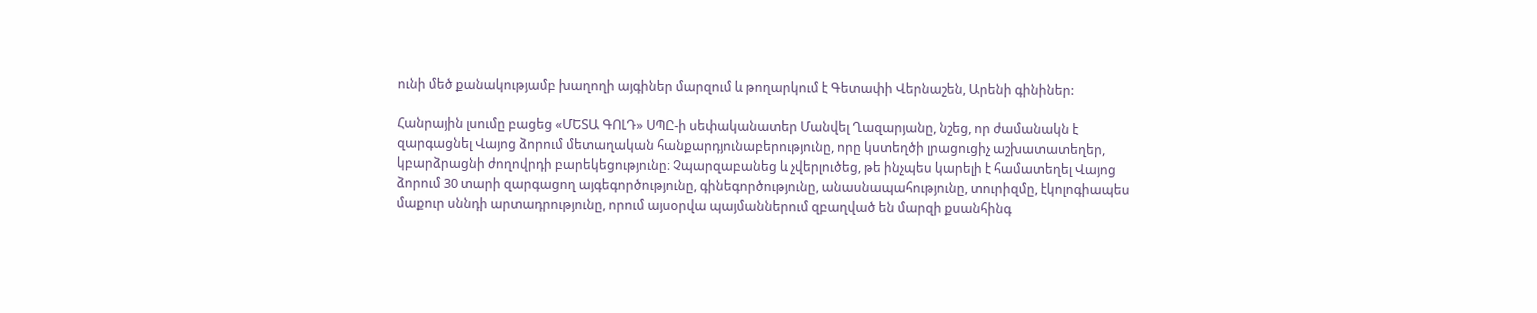ունի մեծ քանակությամբ խաղողի այգիներ մարզում և թողարկում է Գետափի Վերնաշեն, Արենի գինիներ:

Հանրային լսումը բացեց «ՄԵՏԱ ԳՈԼԴ» ՍՊԸ-ի սեփականատեր Մանվել Ղազարյանը, նշեց, որ ժամանակն է զարգացնել Վայոց ձորում մետաղական հանքարդյունաբերությունը, որը կստեղծի լրացուցիչ աշխատատեղեր, կբարձրացնի ժողովրդի բարեկեցությունը։ Չպարզաբանեց և չվերլուծեց, թե ինչպես կարելի է համատեղել Վայոց ձորում 30 տարի զարգացող այգեգործությունը, գինեգործությունը, անասնապահությունը, տուրիզմը, էկոլոգիապես մաքուր սննդի արտադրությունը, որում այսօրվա պայմաններում զբաղված են մարզի քսանհինգ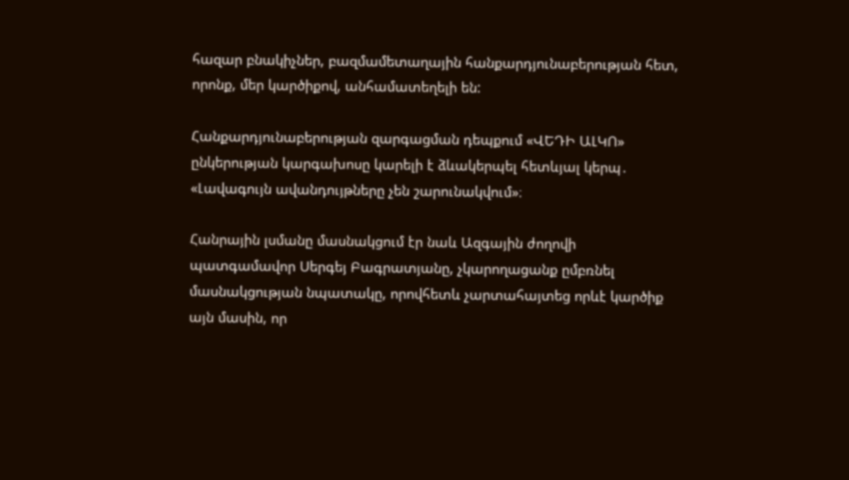հազար բնակիչներ, բազմամետաղային հանքարդյունաբերության հետ, որոնք, մեր կարծիքով, անհամատեղելի են:

Հանքարդյունաբերության զարգացման դեպքում «ՎԵԴԻ ԱԼԿՈ» ընկերության կարգախոսը կարելի է ձևակերպել հետևյալ կերպ․ «Լավագույն ավանդույթները չեն շարունակվում»։

Հանրային լսմանը մասնակցում էր նաև Ազգային ժողովի պատգամավոր Սերգեյ Բագրատյանը, չկարողացանք ըմբռնել մասնակցության նպատակը, որովհետև չարտահայտեց որևէ կարծիք այն մասին, որ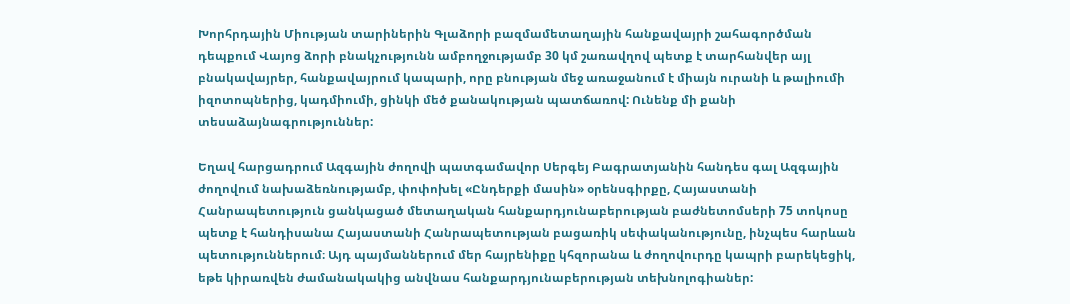Խորհրդային Միության տարիներին Գլաձորի բազմամետաղային հանքավայրի շահագործման դեպքում Վայոց ձորի բնակչությունն ամբողջությամբ 30 կմ շառավղով պետք է տարհանվեր այլ բնակավայրեր, հանքավայրում կապարի, որը բնության մեջ առաջանում է միայն ուրանի և թալիումի իզոտոպներից, կադմիումի, ցինկի մեծ քանակության պատճառով: Ունենք մի քանի տեսաձայնագրություններ:

Եղավ հարցադրում Ազգային ժողովի պատգամավոր Սերգեյ Բագրատյանին հանդես գալ Ազգային ժողովում նախաձեռնությամբ, փոփոխել «Ընդերքի մասին» օրենսգիրքը, Հայաստանի Հանրապետություն ցանկացած մետաղական հանքարդյունաբերության բաժնետոմսերի 75 տոկոսը պետք է հանդիսանա Հայաստանի Հանրապետության բացառիկ սեփականությունը, ինչպես հարևան պետություններում։ Այդ պայմաններում մեր հայրենիքը կհզորանա և ժողովուրդը կապրի բարեկեցիկ, եթե կիրառվեն ժամանակակից անվնաս հանքարդյունաբերության տեխնոլոգիաներ: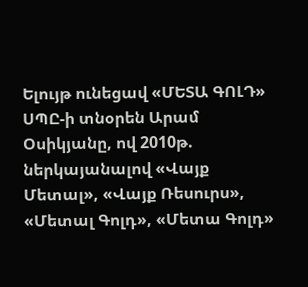Ելույթ ունեցավ «ՄԵՏԱ ԳՈԼԴ» ՍՊԸ-ի տնօրեն Արամ Օսիկյանը, ով 2010թ. ներկայանալով «Վայք Մետալ», «Վայք Ռեսուրս», «Մետալ Գոլդ», «Մետա Գոլդ»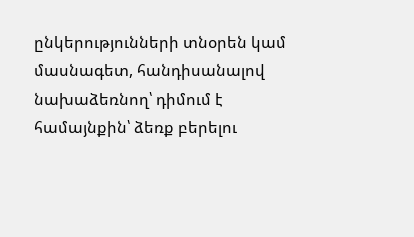ընկերությունների տնօրեն կամ մասնագետ, հանդիսանալով նախաձեռնող՝ դիմում է համայնքին՝ ձեռք բերելու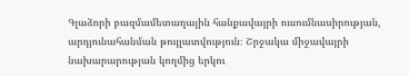Գլաձորի բազմամետաղային հանքավայրի ուսումնասիրության, արդյունահանման թույլատվություն։ Շրջակա միջավայրի նախարարության կողմից երկու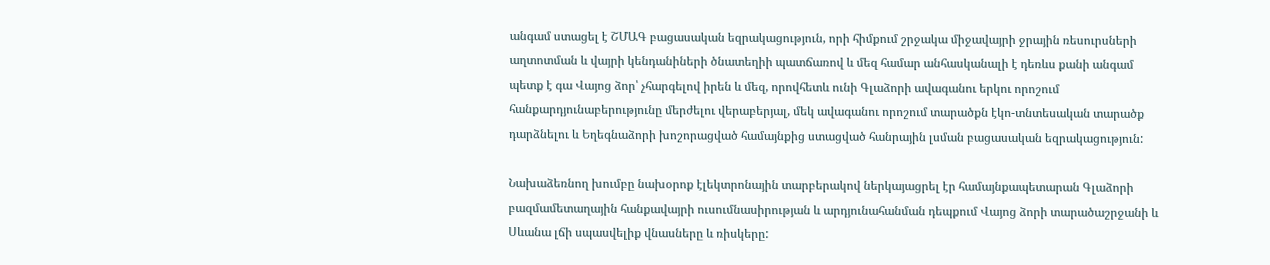անգամ ստացել է ՇՄԱԳ բացասական եզրակացություն, որի հիմքում շրջակա միջավայրի ջրային ռեսուրսների աղտոտման և վայրի կենդանիների ծնատեղիի պատճառով և մեզ համար անհասկանալի է դեռևս քանի անգամ պետք է գա Վայոց ձոր՝ չհարգելով իրեն և մեզ, որովհետև ունի Գլաձորի ավագանու երկու որոշում հանքարդյունաբերությունը մերժելու վերաբերյալ, մեկ ավագանու որոշում տարածքն էկո-տնտեսական տարածք դարձնելու և Եղեգնաձորի խոշորացված համայնքից ստացված հանրային լսման բացասական եզրակացություն:

Նախաձեռնող խումբը նախօրոք էլեկտրոնային տարբերակով ներկայացրել էր համայնքապետարան Գլաձորի բազմամետաղային հանքավայրի ուսումնասիրության և արդյունահանման դեպքում Վայոց ձորի տարածաշրջանի և Սևանա լճի սպասվելիք վնասները և ռիսկերը: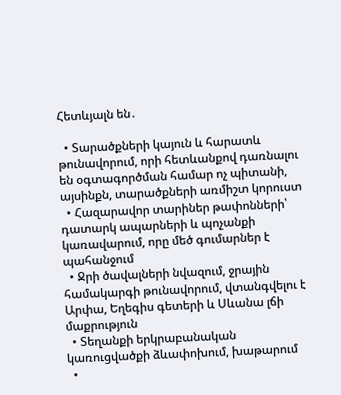Հետևյալն են․

  • Տարածքների կայուն և հարատև թունավորում, որի հետևանքով դառնալու են օգտագործման համար ոչ պիտանի, այսինքն, տարածքների առմիշտ կորուստ
  • Հազարավոր տարիներ թափոնների՝ դատարկ ապարների և պոչանքի կառավարում, որը մեծ գումարներ է պահանջում
  • Ջրի ծավալների նվազում, ջրային համակարգի թունավորում, վտանգվելու է Արփա, Եղեգիս գետերի և Սևանա լճի մաքրություն
  • Տեղանքի երկրաբանական կառուցվածքի ձևափոխում, խաթարում
  •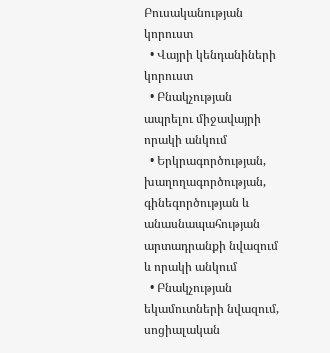Բուսականության կորուստ
  • Վայրի կենդանիների կորուստ
  • Բնակչության ապրելու միջավայրի որակի անկում
  • Երկրագործության, խաղողագործության, գինեգործության և անասնապահության արտադրանքի նվազում և որակի անկում
  • Բնակչության եկամուտների նվազում, սոցիալական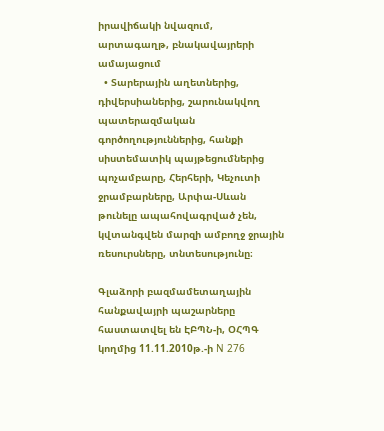իրավիճակի նվազում, արտագաղթ, բնակավայրերի ամայացում
  • Տարերային աղետներից, դիվերսիաներից, շարունակվող պատերազմական գործողություններից, հանքի սիստեմատիկ պայթեցումներից պոչամբարը, Հերհերի, Կեչուտի ջրամբարները, Արփա-Սևան թունելը ապահովագրված չեն, կվտանգվեն մարզի ամբողջ ջրային ռեսուրսները, տնտեսությունը։

Գլաձորի բազմամետաղային հանքավայրի պաշարները հաստատվել են ԷԲՊՆ-ի, ՕՀՊԳ կողմից 11.11.2010թ.-ի N 276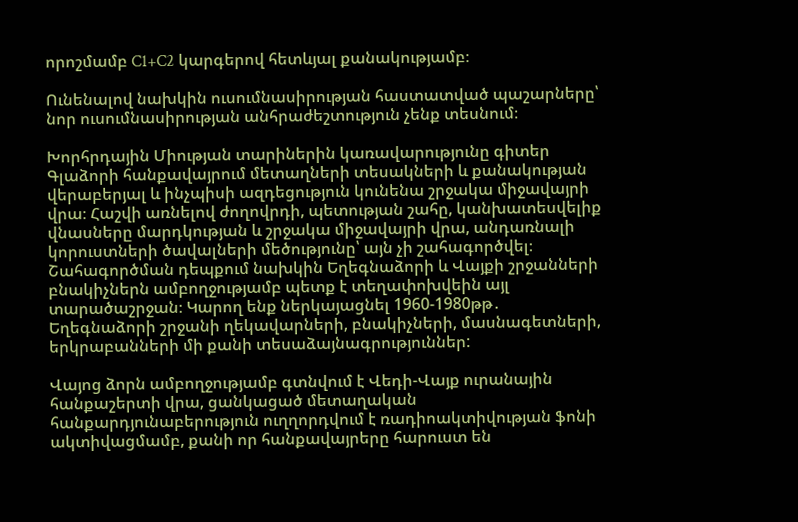որոշմամբ C1+C2 կարգերով հետևյալ քանակությամբ։

Ունենալով նախկին ուսումնասիրության հաստատված պաշարները՝ նոր ուսումնասիրության անհրաժեշտություն չենք տեսնում։

Խորհրդային Միության տարիներին կառավարությունը գիտեր Գլաձորի հանքավայրում մետաղների տեսակների և քանակության վերաբերյալ և ինչպիսի ազդեցություն կունենա շրջակա միջավայրի վրա։ Հաշվի առնելով ժողովրդի, պետության շահը, կանխատեսվելիք վնասները մարդկության և շրջակա միջավայրի վրա, անդառնալի կորուստների ծավալների մեծությունը՝ այն չի շահագործվել։ Շահագործման դեպքում նախկին Եղեգնաձորի և Վայքի շրջանների բնակիչներն ամբողջությամբ պետք է տեղափոխվեին այլ տարածաշրջան։ Կարող ենք ներկայացնել 1960-1980թթ․ Եղեգնաձորի շրջանի ղեկավարների, բնակիչների, մասնագետների, երկրաբանների մի քանի տեսաձայնագրություններ:

Վայոց ձորն ամբողջությամբ գտնվում է Վեդի-Վայք ուրանային հանքաշերտի վրա, ցանկացած մետաղական հանքարդյունաբերություն ուղղորդվում է ռադիոակտիվության ֆոնի ակտիվացմամբ, քանի որ հանքավայրերը հարուստ են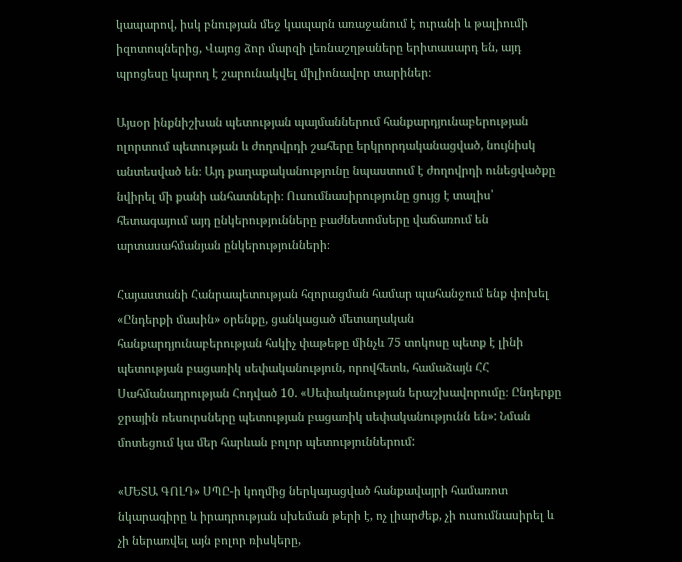կապարով, իսկ բնության մեջ կապարն առաջանում է ուրանի և թալիումի իզոտոպներից, Վայոց ձոր մարզի լեռնաշղթաները երիտասարդ են, այդ պրոցեսը կարող է շարունակվել միլիոնավոր տարիներ։

Այսօր ինքնիշխան պետության պայմաններում հանքարդյունաբերության ոլորտում պետության և ժողովրդի շահերը երկրորդականացված, նույնիսկ անտեսված են։ Այդ քաղաքականությունը նպաստում է ժողովրդի ունեցվածքը նվիրել մի քանի անհատների։ Ուսումնասիրությունը ցույց է տալիս՝ հետագայում այդ ընկերությունները բաժնետոմսերը վաճառում են արտասահմանյան ընկերությունների։

Հայաստանի Հանրապետության հզորացման համար պահանջում ենք փոխել «Ընդերքի մասին» օրենքը, ցանկացած մետաղական հանքարդյունաբերության հսկիչ փաթեթը մինչև 75 տոկոսը պետք է լինի պետության բացառիկ սեփականություն, որովհետև, համաձայն ՀՀ Սահմանադրության Հոդված 10. «Սեփականության երաշխավորումը։ Ընդերքը ջրային ռեսուրսները պետության բացառիկ սեփականությունն են»: Նման մոտեցում կա մեր հարևան բոլոր պետություններում:

«ՄԵՏԱ ԳՈԼԴ» ՍՊԸ-ի կողմից ներկայացված հանքավայրի համառոտ նկարագիրը և իրադրության սխեման թերի է, ոչ լիարժեք, չի ուսումնասիրել և չի ներառվել այն բոլոր ռիսկերը,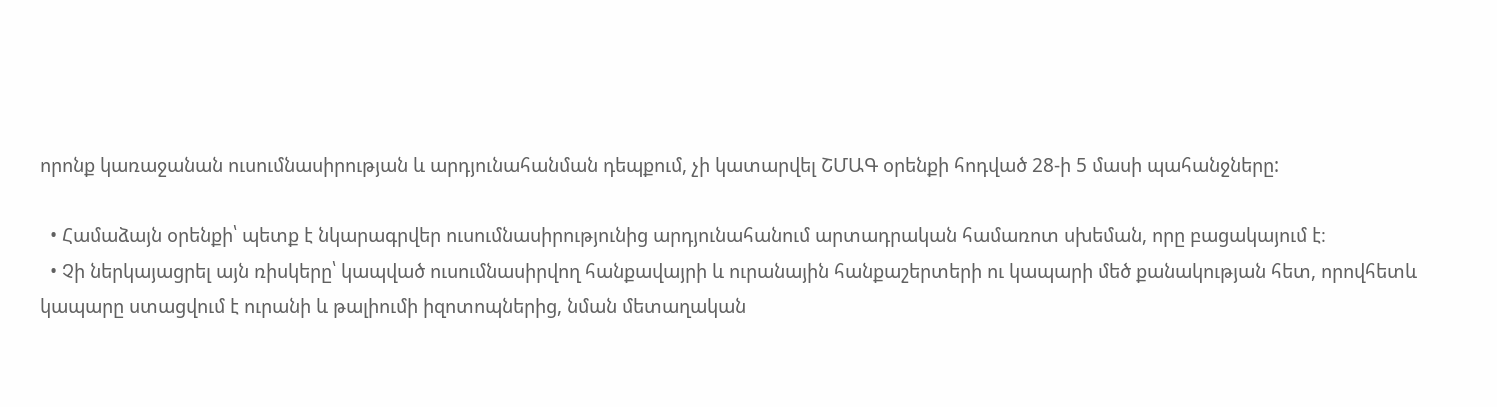որոնք կառաջանան ուսումնասիրության և արդյունահանման դեպքում, չի կատարվել ՇՄԱԳ օրենքի հոդված 28-ի 5 մասի պահանջները:

  • Համաձայն օրենքի՝ պետք է նկարագրվեր ուսումնասիրությունից արդյունահանում արտադրական համառոտ սխեման, որը բացակայում է։
  • Չի ներկայացրել այն ռիսկերը՝ կապված ուսումնասիրվող հանքավայրի և ուրանային հանքաշերտերի ու կապարի մեծ քանակության հետ, որովհետև կապարը ստացվում է ուրանի և թալիումի իզոտոպներից, նման մետաղական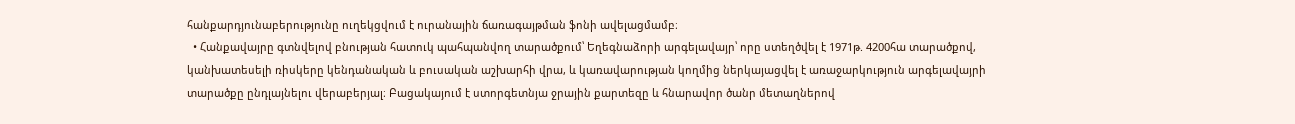հանքարդյունաբերությունը ուղեկցվում է ուրանային ճառագայթման ֆոնի ավելացմամբ։
  • Հանքավայրը գտնվելով բնության հատուկ պահպանվող տարածքում՝ Եղեգնաձորի արգելավայր՝ որը ստեղծվել է 1971թ. 4200հա տարածքով, կանխատեսելի ռիսկերը կենդանական և բուսական աշխարհի վրա, և կառավարության կողմից ներկայացվել է առաջարկություն արգելավայրի տարածքը ընդլայնելու վերաբերյալ։ Բացակայում է ստորգետնյա ջրային քարտեզը և հնարավոր ծանր մետաղներով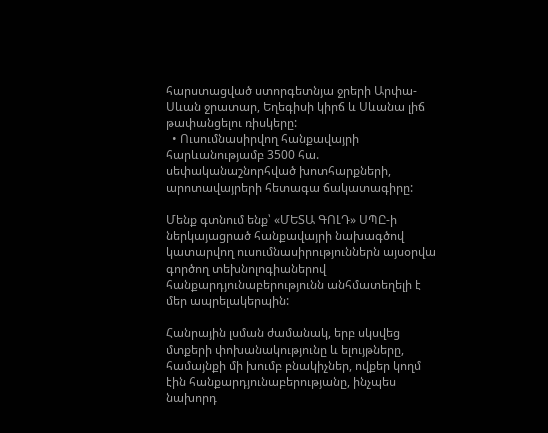հարստացված ստորգետնյա ջրերի Արփա-Սևան ջրատար, Եղեգիսի կիրճ և Սևանա լիճ թափանցելու ռիսկերը:
  • Ուսումնասիրվող հանքավայրի հարևանությամբ 3500 հա. սեփականաշնորհված խոտհարքների, արոտավայրերի հետագա ճակատագիրը:

Մենք գտնում ենք՝ «ՄԵՏԱ ԳՈԼԴ» ՍՊԸ-ի ներկայացրած հանքավայրի նախագծով կատարվող ուսումնասիրություններն այսօրվա գործող տեխնոլոգիաներով հանքարդյունաբերությունն անհմատեղելի է մեր ապրելակերպին:

Հանրային լսման ժամանակ, երբ սկսվեց մտքերի փոխանակությունը և ելույթները, համայնքի մի խումբ բնակիչներ, ովքեր կողմ էին հանքարդյունաբերությանը, ինչպես նախորդ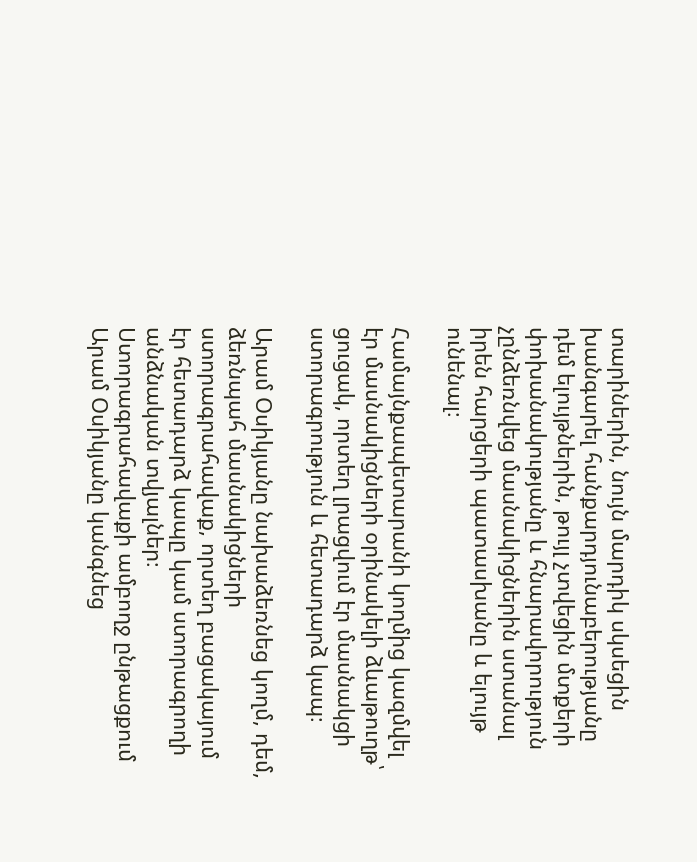տարիներին, նույն մարդիկ սկսեցին խանգարել հանքարդյունաբերությանը դեմ ելույթներին, թույլ չտվեցին մտքերի փոխանակությանը և հնարավորություն չընձեռնվեց մասնակիցներին ստանալ իրեն հարցերի պատասխանը և ելույթ ունենալ։

Համայնքապետարանի կողմից կազմվել էր մասնակիցների օրինակելի ձևաթուղթ՝ ցուցակ, որտեղ լրացվում էր մասնակցի ստորագրություն և հետադարձ կապ։

Արամ Օսիկյանը նախաձեռնեց կողմ, դեմ, ձեռնպահ մասնակիցների ստորագրահավաք, որտեղ բացակայում էր հետադարձ կապը կամ ստորագրողի անձնական տվյալներ։ Ստորագրահավաքի ամբողջ ընթացքում Արամ Օսիկյանը կանգնեց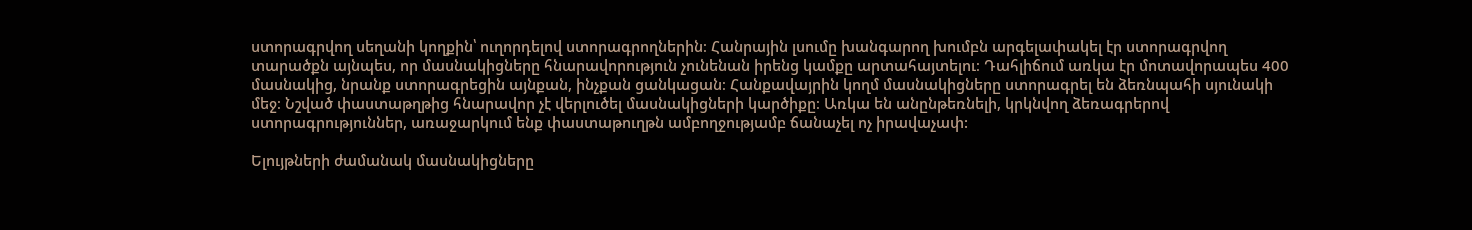ստորագրվող սեղանի կողքին՝ ուղորդելով ստորագրողներին։ Հանրային լսումը խանգարող խումբն արգելափակել էր ստորագրվող տարածքն այնպես, որ մասնակիցները հնարավորություն չունենան իրենց կամքը արտահայտելու։ Դահլիճում առկա էր մոտավորապես 400 մասնակից, նրանք ստորագրեցին այնքան, ինչքան ցանկացան։ Հանքավայրին կողմ մասնակիցները ստորագրել են ձեռնպահի սյունակի մեջ։ Նշված փաստաթղթից հնարավոր չէ վերլուծել մասնակիցների կարծիքը։ Առկա են անընթեռնելի, կրկնվող ձեռագրերով ստորագրություններ, առաջարկում ենք փաստաթուղթն ամբողջությամբ ճանաչել ոչ իրավաչափ:

Ելույթների ժամանակ մասնակիցները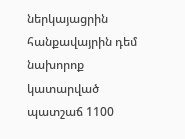ներկայացրին հանքավայրին դեմ նախորոք կատարված պատշաճ 1100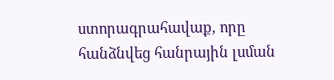ստորագրահավաք, որը հանձնվեց հանրային լսման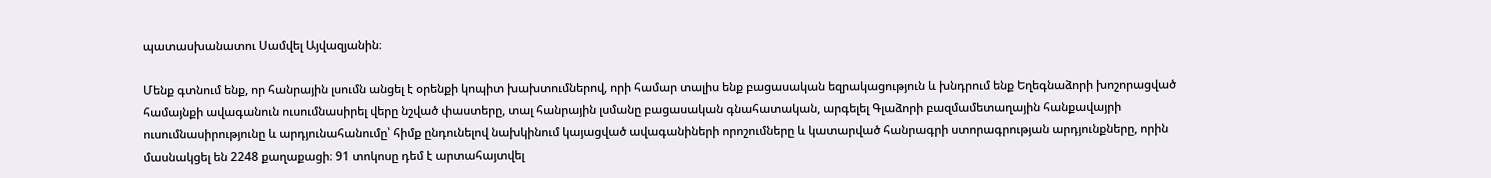պատասխանատու Սամվել Այվազյանին։

Մենք գտնում ենք, որ հանրային լսումն անցել է օրենքի կոպիտ խախտումներով, որի համար տալիս ենք բացասական եզրակացություն և խնդրում ենք Եղեգնաձորի խոշորացված համայնքի ավագանուն ուսումնասիրել վերը նշված փաստերը, տալ հանրային լսմանը բացասական գնահատական, արգելել Գլաձորի բազմամետաղային հանքավայրի ուսումնասիրությունը և արդյունահանումը՝ հիմք ընդունելով նախկինում կայացված ավագանիների որոշումները և կատարված հանրագրի ստորագրության արդյունքները, որին մասնակցել են 2248 քաղաքացի։ 91 տոկոսը դեմ է արտահայտվել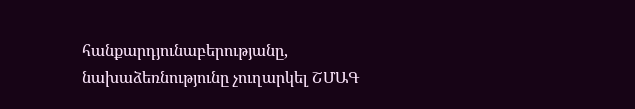հանքարդյունաբերությանը, նախաձեռնությունը չուղարկել ՇՄԱԳ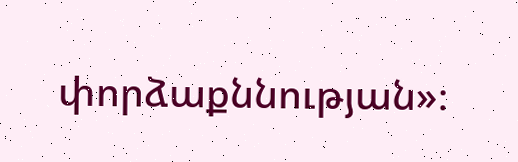փորձաքննության»։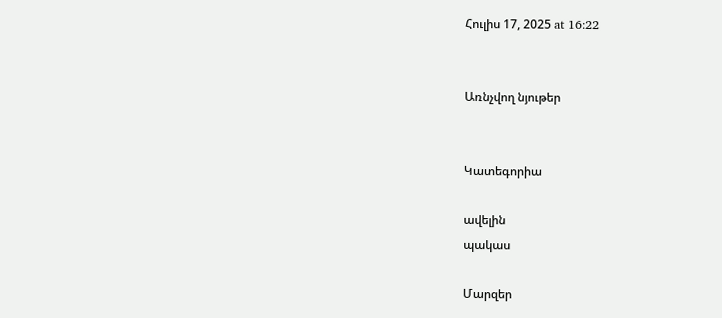Հուլիս 17, 2025 at 16:22


Առնչվող նյութեր


Կատեգորիա

ավելին
պակաս

Մարզեր